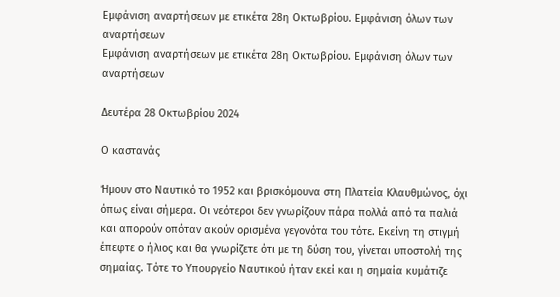Εμφάνιση αναρτήσεων με ετικέτα 28η Οκτωβρίου. Εμφάνιση όλων των αναρτήσεων
Εμφάνιση αναρτήσεων με ετικέτα 28η Οκτωβρίου. Εμφάνιση όλων των αναρτήσεων

Δευτέρα 28 Οκτωβρίου 2024

Ο καστανάς

Ήμουν στο Ναυτικό το 1952 και βρισκόμουνα στη Πλατεία Κλαυθμώνος, όχι όπως είναι σήμερα. Οι νεότεροι δεν γνωρίζουν πάρα πολλά από τα παλιά και απορούν οπόταν ακούν ορισμένα γεγονότα του τότε. Εκείνη τη στιγμή έπεφτε ο ήλιος και θα γνωρίζετε ότι με τη δύση του, γίνεται υποστολή της σημαίας. Τότε το Υπουργείο Ναυτικού ήταν εκεί και η σημαία κυμάτιζε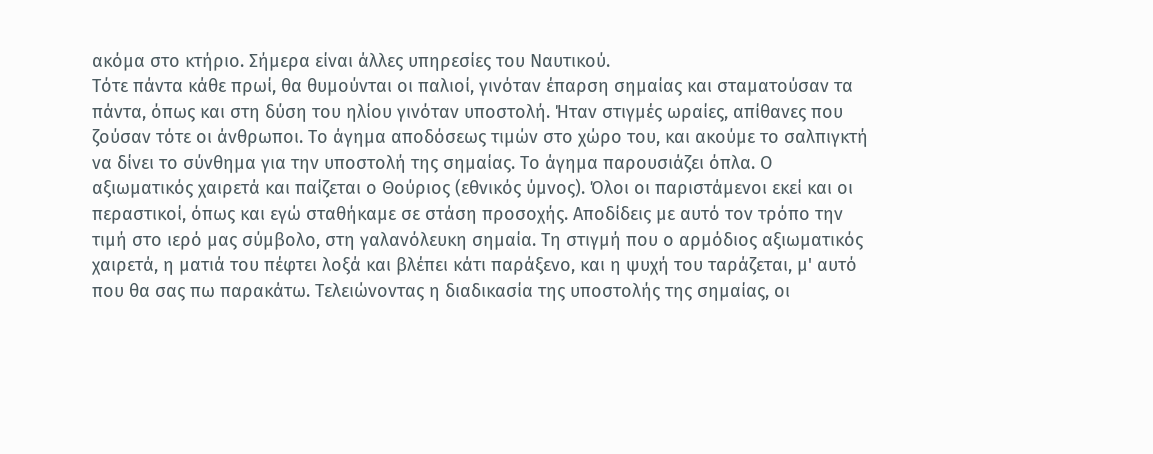ακόμα στο κτήριο. Σήμερα είναι άλλες υπηρεσίες του Ναυτικού.
Τότε πάντα κάθε πρωί, θα θυμούνται οι παλιοί, γινόταν έπαρση σημαίας και σταματούσαν τα πάντα, όπως και στη δύση του ηλίου γινόταν υποστολή. Ήταν στιγμές ωραίες, απίθανες που ζούσαν τότε οι άνθρωποι. Το άγημα αποδόσεως τιμών στο χώρο του, και ακούμε το σαλπιγκτή να δίνει το σύνθημα για την υποστολή της σημαίας. Το άγημα παρουσιάζει όπλα. Ο αξιωματικός χαιρετά και παίζεται ο Θούριος (εθνικός ύμνος). Όλοι οι παριστάμενοι εκεί και οι περαστικοί, όπως και εγώ σταθήκαμε σε στάση προσοχής. Αποδίδεις με αυτό τον τρόπο την τιμή στο ιερό μας σύμβολο, στη γαλανόλευκη σημαία. Τη στιγμή που ο αρμόδιος αξιωματικός χαιρετά, η ματιά του πέφτει λοξά και βλέπει κάτι παράξενο, και η ψυχή του ταράζεται, μ' αυτό που θα σας πω παρακάτω. Τελειώνοντας η διαδικασία της υποστολής της σημαίας, οι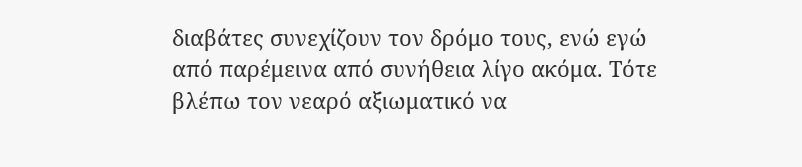διαβάτες συνεχίζουν τον δρόμο τους, ενώ εγώ από παρέμεινα από συνήθεια λίγο ακόμα. Τότε βλέπω τον νεαρό αξιωματικό να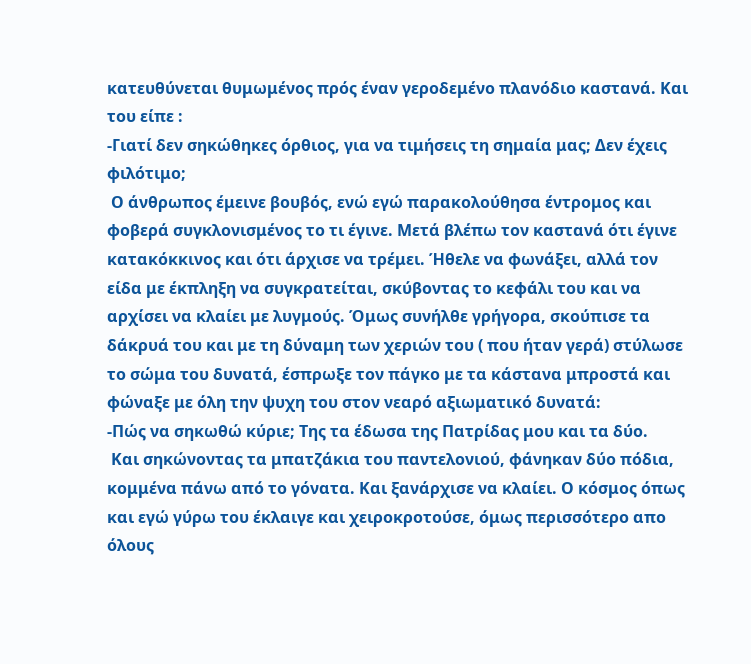κατευθύνεται θυμωμένος πρός έναν γεροδεμένο πλανόδιο καστανά. Και του είπε :
-Γιατί δεν σηκώθηκες όρθιος, για να τιμήσεις τη σημαία μας; Δεν έχεις φιλότιμο;
 Ο άνθρωπος έμεινε βουβός, ενώ εγώ παρακολούθησα έντρομος και φοβερά συγκλονισμένος το τι έγινε. Μετά βλέπω τον καστανά ότι έγινε κατακόκκινος και ότι άρχισε να τρέμει. Ήθελε να φωνάξει, αλλά τον είδα με έκπληξη να συγκρατείται, σκύβοντας το κεφάλι του και να αρχίσει να κλαίει με λυγμούς. Όμως συνήλθε γρήγορα, σκούπισε τα δάκρυά του και με τη δύναμη των χεριών του ( που ήταν γερά) στύλωσε το σώμα του δυνατά, έσπρωξε τον πάγκο με τα κάστανα μπροστά και φώναξε με όλη την ψυχη του στον νεαρό αξιωματικό δυνατά:
-Πώς να σηκωθώ κύριε; Της τα έδωσα της Πατρίδας μου και τα δύο.
 Και σηκώνοντας τα μπατζάκια του παντελονιού, φάνηκαν δύο πόδια, κομμένα πάνω από το γόνατα. Και ξανάρχισε να κλαίει. Ο κόσμος όπως και εγώ γύρω του έκλαιγε και χειροκροτούσε, όμως περισσότερο απο όλους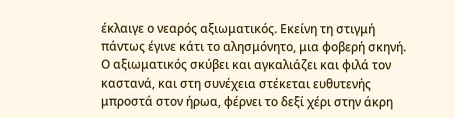έκλαιγε ο νεαρός αξιωματικός. Εκείνη τη στιγμή πάντως έγινε κάτι το αλησμόνητο, μια φοβερή σκηνή. Ο αξιωματικός σκύβει και αγκαλιάζει και φιλά τον καστανά, και στη συνέχεια στέκεται ευθυτενής μπροστά στον ήρωα, φέρνει το δεξί χέρι στην άκρη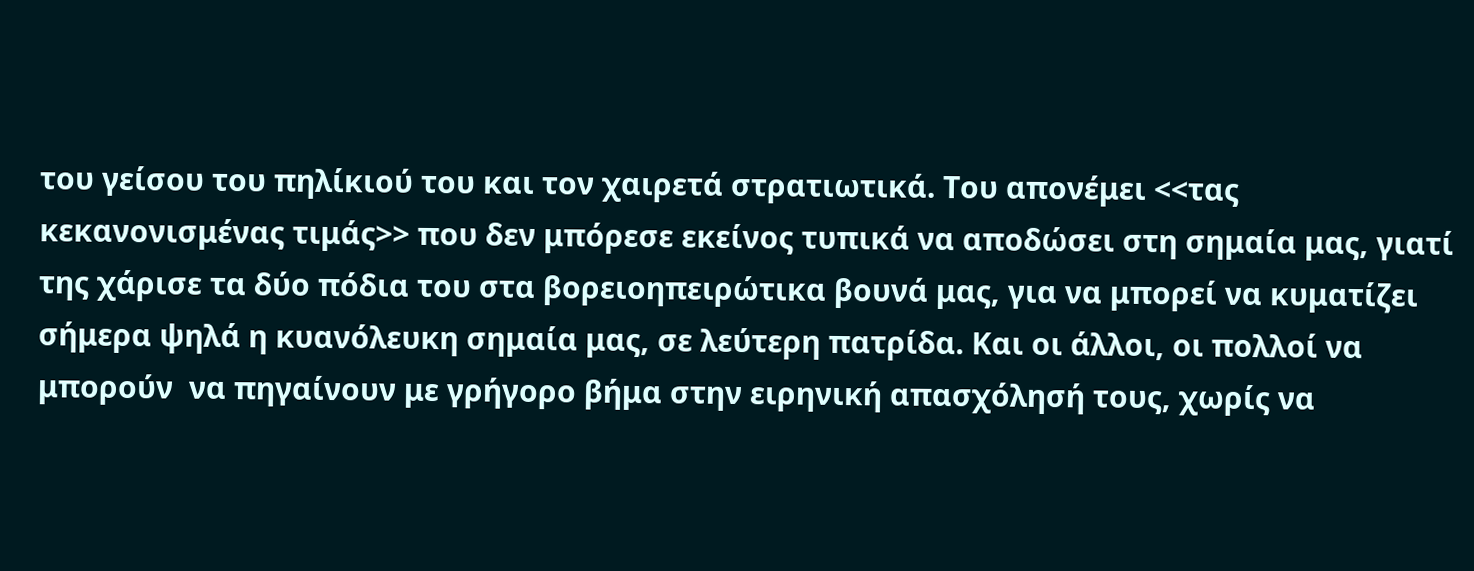του γείσου του πηλίκιού του και τον χαιρετά στρατιωτικά. Του απονέμει <<τας κεκανονισμένας τιμάς>> που δεν μπόρεσε εκείνος τυπικά να αποδώσει στη σημαία μας, γιατί της χάρισε τα δύο πόδια του στα βορειοηπειρώτικα βουνά μας, για να μπορεί να κυματίζει σήμερα ψηλά η κυανόλευκη σημαία μας, σε λεύτερη πατρίδα. Και οι άλλοι, οι πολλοί να μπορούν  να πηγαίνουν με γρήγορο βήμα στην ειρηνική απασχόλησή τους, χωρίς να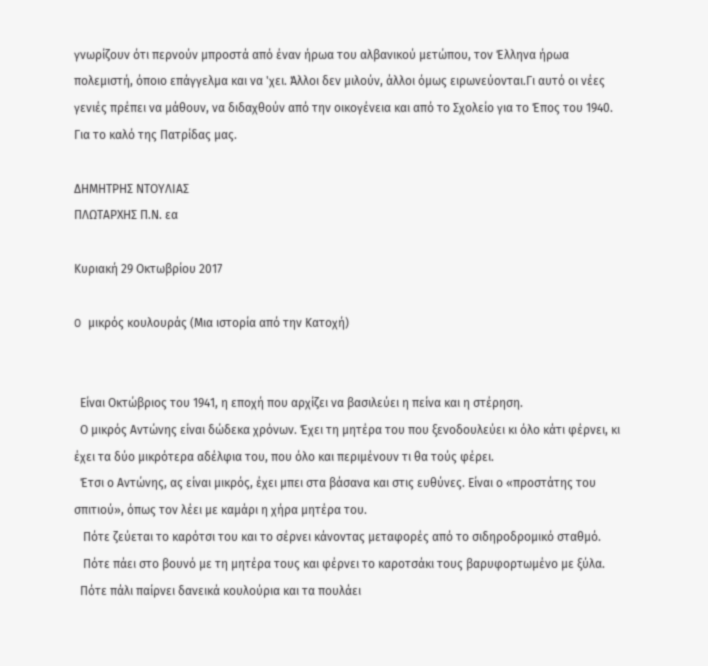γνωρίζουν ότι περνούν μπροστά από έναν ήρωα του αλβανικού μετώπου, τον Έλληνα ήρωα πολεμιστή, όποιο επάγγελμα και να 'χει. Άλλοι δεν μιλούν, άλλοι όμως ειρωνεύονται.Γι αυτό οι νέες  γενιές πρέπει να μάθουν, να διδαχθούν από την οικογένεια και από το Σχολείο για το Έπος του 1940.
Για το καλό της Πατρίδας μας.

ΔΗΜΗΤΡΗΣ ΝΤΟΥΛΙΑΣ
ΠΛΩΤΑΡΧΗΣ Π.Ν. εα

Κυριακή 29 Οκτωβρίου 2017

O μικρός κουλουράς (Μια ιστορία από την Κατοχή)


  Είναι Οκτώβριος του 1941, η εποχή που αρχίζει να βασιλεύει η πείνα και η στέρηση.
  Ο μικρός Αντώνης είναι δώδεκα χρόνων. Έχει τη μητέρα του που ξενοδουλεύει κι όλο κάτι φέρνει, κι έχει τα δύο μικρότερα αδέλφια του, που όλο και περιμένουν τι θα τούς φέρει.
  Έτσι ο Αντώνης, ας είναι μικρός, έχει μπει στα βάσανα και στις ευθύνες. Είναι ο «προστάτης του σπιτιού», όπως τον λέει με καμάρι η χήρα μητέρα του.
   Πότε ζεύεται το καρότσι του και το σέρνει κάνοντας μεταφορές από το σιδηροδρομικό σταθμό.
   Πότε πάει στο βουνό με τη μητέρα τους και φέρνει το καροτσάκι τους βαρυφορτωμένο με ξύλα.
  Πότε πάλι παίρνει δανεικά κουλούρια και τα πουλάει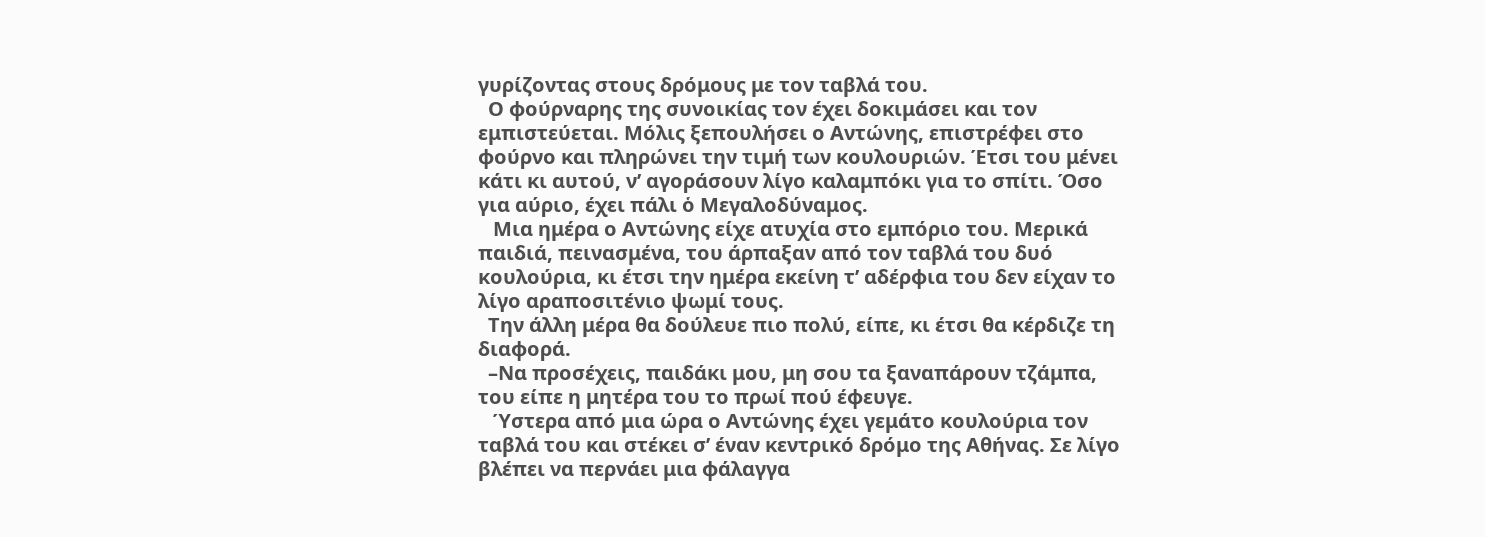γυρίζοντας στους δρόμους με τον ταβλά του.
  Ο φούρναρης της συνοικίας τον έχει δοκιμάσει και τον εμπιστεύεται. Μόλις ξεπουλήσει ο Αντώνης, επιστρέφει στο φούρνο και πληρώνει την τιμή των κουλουριών. Έτσι του μένει κάτι κι αυτού, ν’ αγοράσουν λίγο καλαμπόκι για το σπίτι. Όσο για αύριο, έχει πάλι ὁ Μεγαλοδύναμος.
   Μια ημέρα ο Αντώνης είχε ατυχία στο εμπόριο του. Μερικά παιδιά, πεινασμένα, του άρπαξαν από τον ταβλά του δυό κουλούρια, κι έτσι την ημέρα εκείνη τ’ αδέρφια του δεν είχαν το λίγο αραποσιτένιο ψωμί τους.
  Την άλλη μέρα θα δούλευε πιο πολύ, είπε, κι έτσι θα κέρδιζε τη διαφορά.
  –Να προσέχεις, παιδάκι μου, μη σου τα ξαναπάρουν τζάμπα, του είπε η μητέρα του το πρωί πού έφευγε.
   Ύστερα από μια ώρα ο Αντώνης έχει γεμάτο κουλούρια τον ταβλά του και στέκει σ’ έναν κεντρικό δρόμο της Αθήνας. Σε λίγο βλέπει να περνάει μια φάλαγγα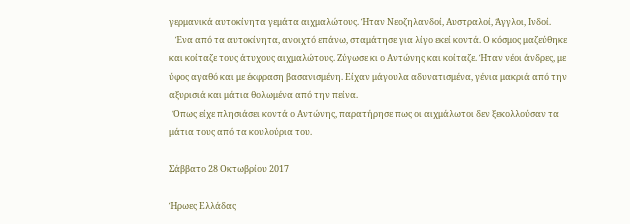γερμανικά αυτοκίνητα γεμάτα αιχμαλώτους. Ήταν Νεοζηλανδοί, Αυστραλοί, Άγγλοι, Ινδοί.
   Ένα από τα αυτοκίνητα, ανοιχτό επάνω, σταμάτησε για λίγο εκεί κοντά. Ο κόσμος μαζεύθηκε και κοίταζε τους άτυχους αιχμαλώτους. Ζύγωσε κι ο Αντώνης και κοίταζε. Ήταν νέοι άνδρες, με ύφος αγαθό και με έκφραση βασανισμένη. Είχαν μάγουλα αδυνατισμένα, γένια μακριά από την αξυρισιά και μάτια θολωμένα από την πείνα.
  Όπως είχε πλησιάσει κοντά ο Αντώνης, παρατήρησε πως οι αιχμάλωτοι δεν ξεκολλούσαν τα μάτια τους από τα κουλούρια του.

Σάββατο 28 Οκτωβρίου 2017

Ήρωες Ελλάδας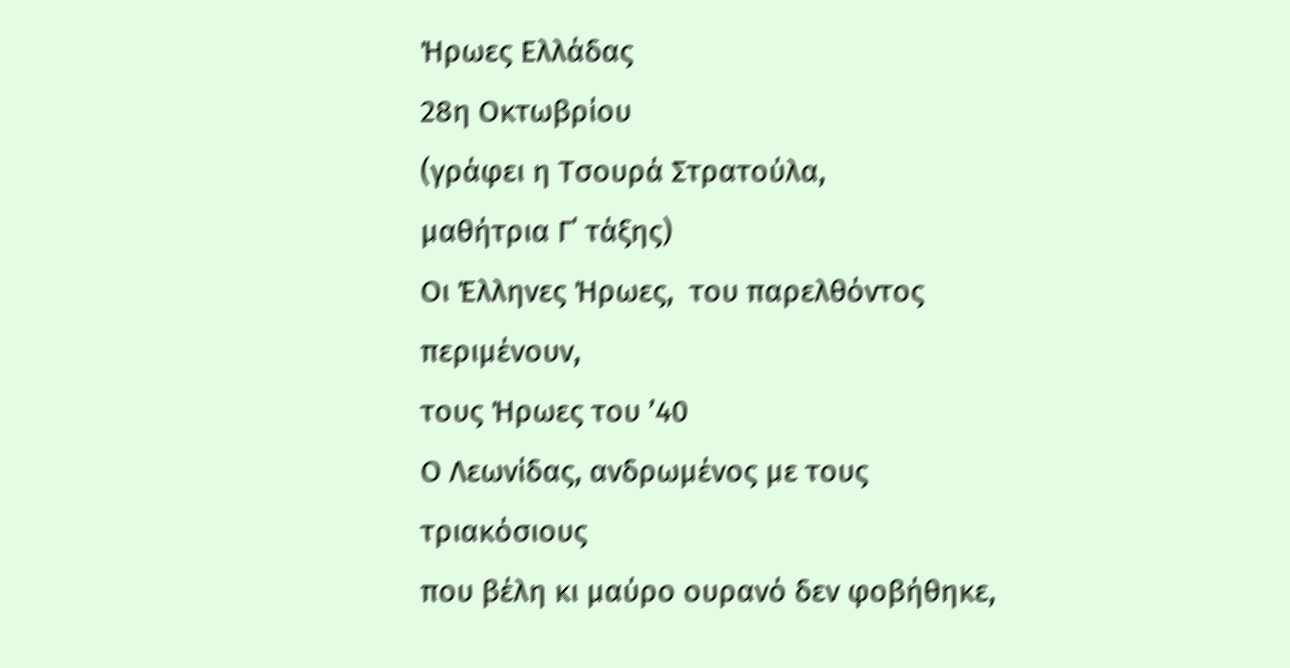Ήρωες Ελλάδας
28η Οκτωβρίου
(γράφει η Τσουρά Στρατούλα,
μαθήτρια Γ΄ τάξης)
Οι Έλληνες Ήρωες,  του παρελθόντος περιμένουν,
τους Ήρωες του ’40
Ο Λεωνίδας, ανδρωμένος με τους τριακόσιους
που βέλη κι μαύρο ουρανό δεν φοβήθηκε,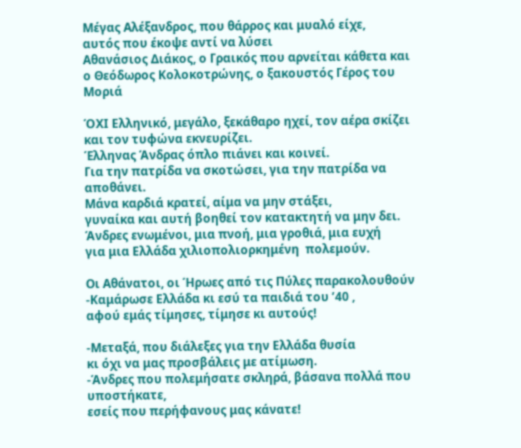Μέγας Αλέξανδρος, που θάρρος και μυαλό είχε,
αυτός που έκοψε αντί να λύσει
Αθανάσιος Διάκος, ο Γραικός που αρνείται κάθετα και
ο Θεόδωρος Κολοκοτρώνης, ο ξακουστός Γέρος του Μοριά

ΌΧΙ Ελληνικό, μεγάλο, ξεκάθαρο ηχεί, τον αέρα σκίζει
και τον τυφώνα εκνευρίζει.
Έλληνας Άνδρας όπλο πιάνει και κοινεί.
Για την πατρίδα να σκοτώσει, για την πατρίδα να αποθάνει.
Μάνα καρδιά κρατεί, αίμα να μην στάξει,
γυναίκα και αυτή βοηθεί τον κατακτητή να μην δει.
Άνδρες ενωμένοι, μια πνοή, μια γροθιά, μια ευχή
για μια Ελλάδα χιλιοπολιορκημένη  πολεμούν.

Οι Αθάνατοι, οι Ήρωες από τις Πύλες παρακολουθούν
-Καμάρωσε Ελλάδα κι εσύ τα παιδιά του ’40 ,
αφού εμάς τίμησες, τίμησε κι αυτούς!

-Μεταξά, που διάλεξες για την Ελλάδα θυσία
κι όχι να μας προσβάλεις με ατίμωση.
-Άνδρες που πολεμήσατε σκληρά, βάσανα πολλά που υποστήκατε,
εσείς που περήφανους μας κάνατε!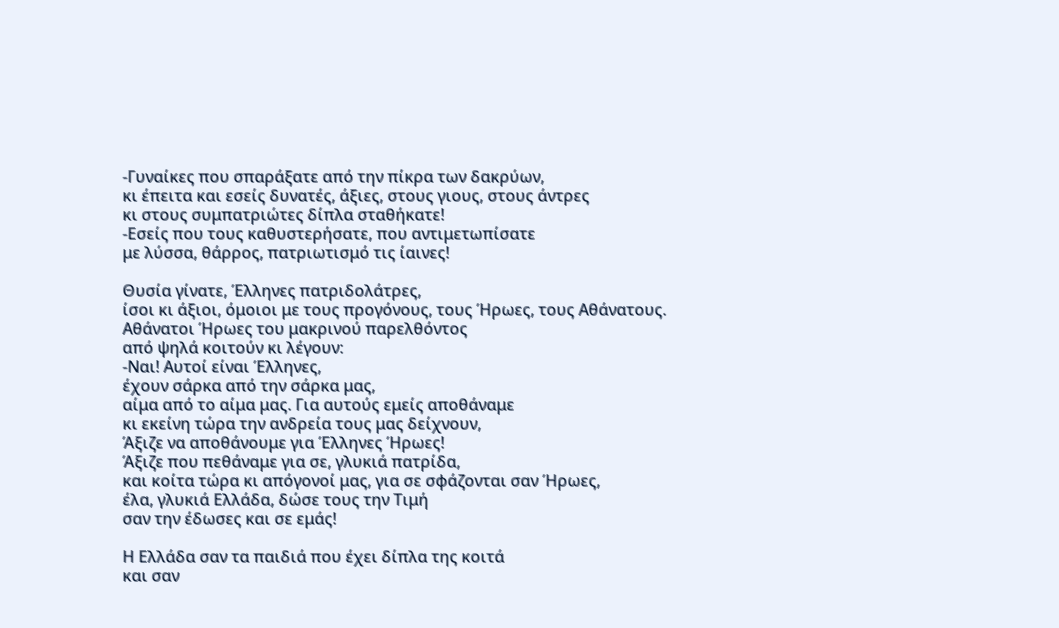-Γυναίκες που σπαράξατε από την πίκρα των δακρύων,
κι έπειτα και εσείς δυνατές, άξιες, στους γιους, στους άντρες
κι στους συμπατριώτες δίπλα σταθήκατε!
-Εσείς που τους καθυστερήσατε, που αντιμετωπίσατε
με λύσσα, θάρρος, πατριωτισμό τις ίαινες!

Θυσία γίνατε, Έλληνες πατριδολάτρες,
ίσοι κι άξιοι, όμοιοι με τους προγόνους, τους Ήρωες, τους Αθάνατους.
Αθάνατοι Ήρωες του μακρινού παρελθόντος
από ψηλά κοιτούν κι λέγουν:
-Ναι! Αυτοί είναι Έλληνες,
έχουν σάρκα από την σάρκα μας,
αίμα από το αίμα μας. Για αυτούς εμείς αποθάναμε
κι εκείνη τώρα την ανδρεία τους μας δείχνουν,
Άξιζε να αποθάνουμε για Έλληνες Ήρωες!
Άξιζε που πεθάναμε για σε, γλυκιά πατρίδα,
και κοίτα τώρα κι απόγονοί μας, για σε σφάζονται σαν Ήρωες,
έλα, γλυκιά Ελλάδα, δώσε τους την Τιμή
σαν την έδωσες και σε εμάς!

Η Ελλάδα σαν τα παιδιά που έχει δίπλα της κοιτά
και σαν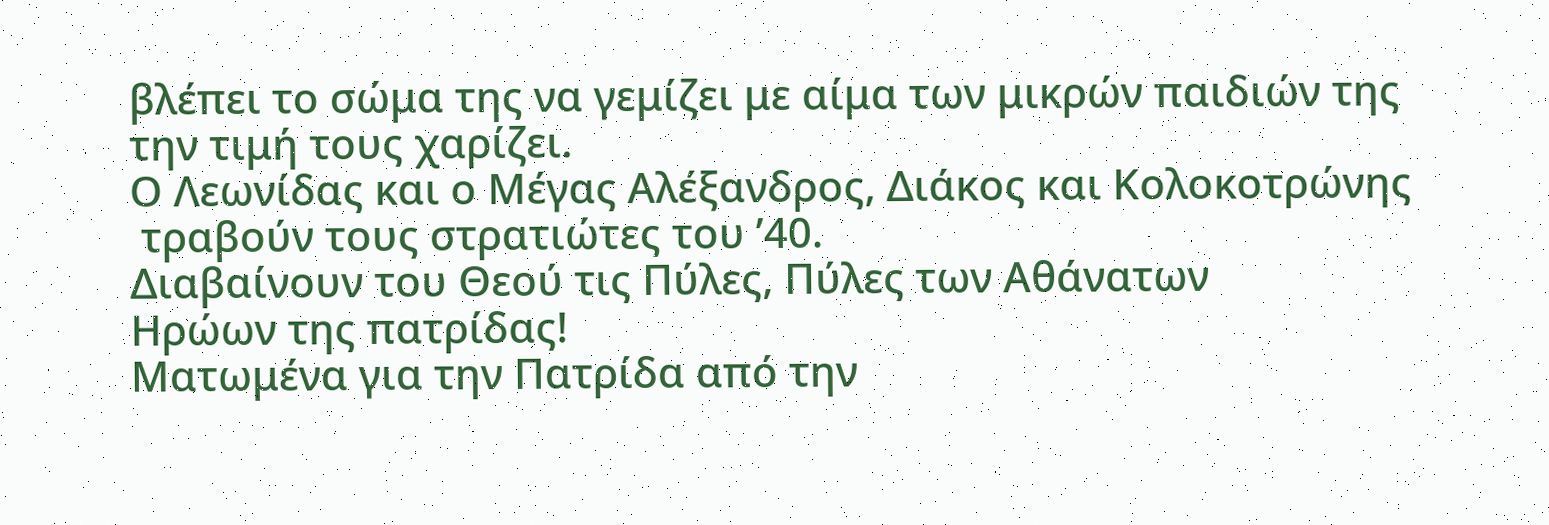βλέπει το σώμα της να γεμίζει με αίμα των μικρών παιδιών της
την τιμή τους χαρίζει.
Ο Λεωνίδας και ο Μέγας Αλέξανδρος, Διάκος και Κολοκοτρώνης
 τραβούν τους στρατιώτες του ’40.
Διαβαίνουν του Θεού τις Πύλες, Πύλες των Αθάνατων
Ηρώων της πατρίδας!
Ματωμένα για την Πατρίδα από την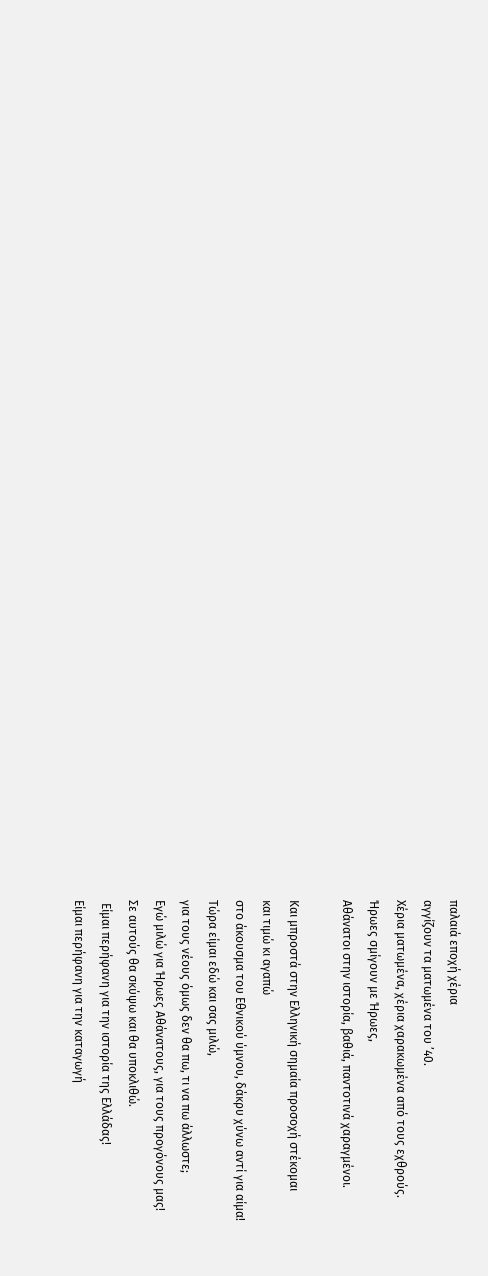παλαιά εποχή χέρια
αγγίζουν τα ματωμένα του ’40.
Χέρια ματωμένα, χέρια χαρακωμένα από τους εχθρούς.
Ήρωες σμίγουν με Ήρωες,
Αθάνατοι στην ιστορία, βαθιά, παντοτινά χαραγμένοι.

Και μπροστά στην Ελληνική σημαία προσοχή στέκομαι
και τιμώ κι αγαπώ
στο άκουσμα του Εθνικού ύμνου, δάκρυ χύνω αντί για αίμα!
Τώρα είμαι εδώ και σας μιλώ,
για τους νέους όμως δεν θα πω, τι να πω άλλωστε;
Εγώ μιλώ για Ήρωες Αθάνατους, για τους προγόνους μας!
Σε αυτούς θα σκύψω και θα υποκλιθώ.
 Είμαι περήφανη για την ιστορία της Ελλάδας!
Είμαι περήφανη για την καταγωγή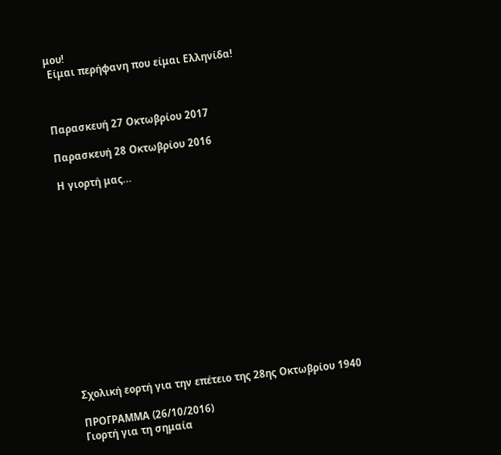μου!
 Είμαι περήφανη που είμαι Ελληνίδα!



Παρασκευή 27 Οκτωβρίου 2017

Παρασκευή 28 Οκτωβρίου 2016

Η γιορτή μας...














Σχολική εορτή για την επέτειο της 28ης Οκτωβρίου 1940

ΠΡΟΓΡΑΜΜΑ (26/10/2016)
Γιορτή για τη σημαία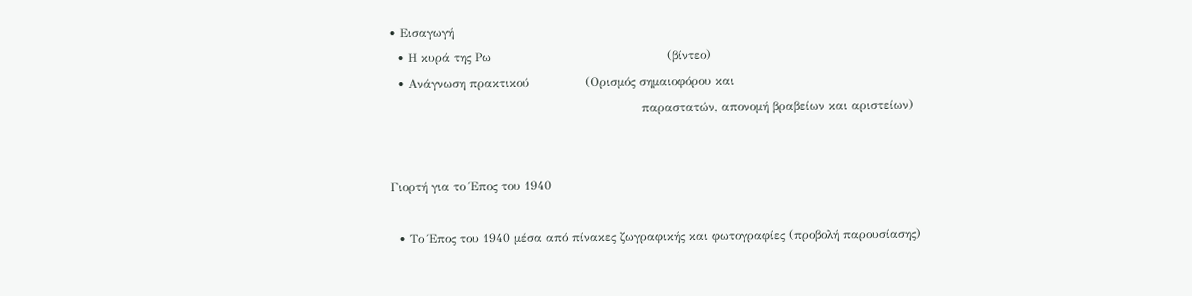• Εισαγωγή
  • Η κυρά της Ρω                                            (βίντεο)
  • Ανάγνωση πρακτικού              (Ορισμός σημαιοφόρου και
                                                               παραστατών, απονομή βραβείων και αριστείων)


Γιορτή για το Έπος του 1940

  • Το Έπος του 1940 μέσα από πίνακες ζωγραφικής και φωτογραφίες (προβολή παρουσίασης)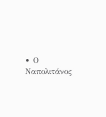• Ο Ναπολιτάνος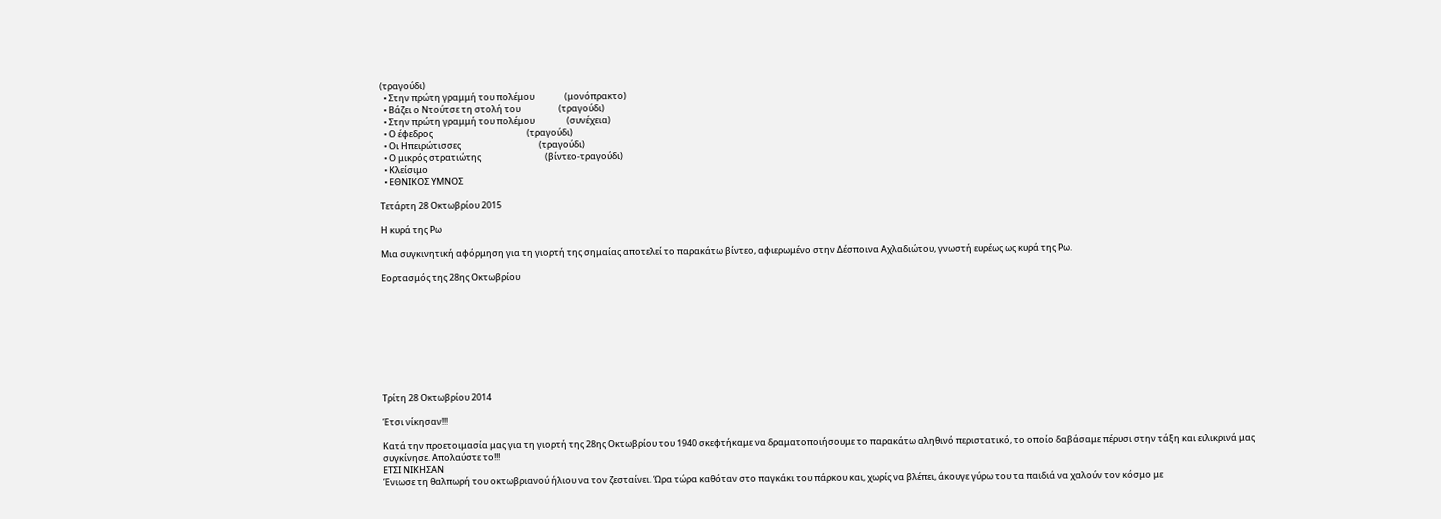(τραγούδι)
  • Στην πρώτη γραμμή του πολέμου               (μονόπρακτο)
  • Βάζει ο Ντούτσε τη στολή του                   (τραγούδι)
  • Στην πρώτη γραμμή του πολέμου                (συνέχεια)
  • Ο έφεδρος                                               (τραγούδι)
  • Οι Ηπειρώτισσες                                       (τραγούδι)
  • Ο μικρός στρατιώτης                                (βίντεο-τραγούδι)
  • Κλείσιμο
  • ΕΘΝΙΚΟΣ ΥΜΝΟΣ

Τετάρτη 28 Οκτωβρίου 2015

Η κυρά της Ρω

Μια συγκινητική αφόρμηση για τη γιορτή της σημαίας αποτελεί το παρακάτω βίντεο, αφιερωμένο στην Δέσποινα Αχλαδιώτου, γνωστή ευρέως ως κυρά της Ρω.

Εορτασμός της 28ης Οκτωβρίου









Τρίτη 28 Οκτωβρίου 2014

Έτσι νίκησαν!!!

Κατά την προετοιμασία μας για τη γιορτή της 28ης Οκτωβρίου του 1940 σκεφτήκαμε να δραματοποιήσουμε το παρακάτω αληθινό περιστατικό, το οποίο δαβάσαμε πέρυσι στην τάξη και ειλικρινά μας συγκίνησε. Απολαύστε το!!!
ΕΤΣΙ ΝΙΚΗΣΑΝ
Ένιωσε τη θαλπωρή του οκτωβριανού ήλιου να τον ζεσταίνει. Ώρα τώρα καθόταν στο παγκάκι του πάρκου και, χωρίς να βλέπει, άκουγε γύρω του τα παιδιά να χαλούν τον κόσμο με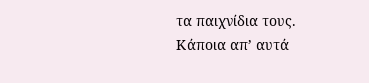τα παιχνίδια τους. Κάποια απ’ αυτά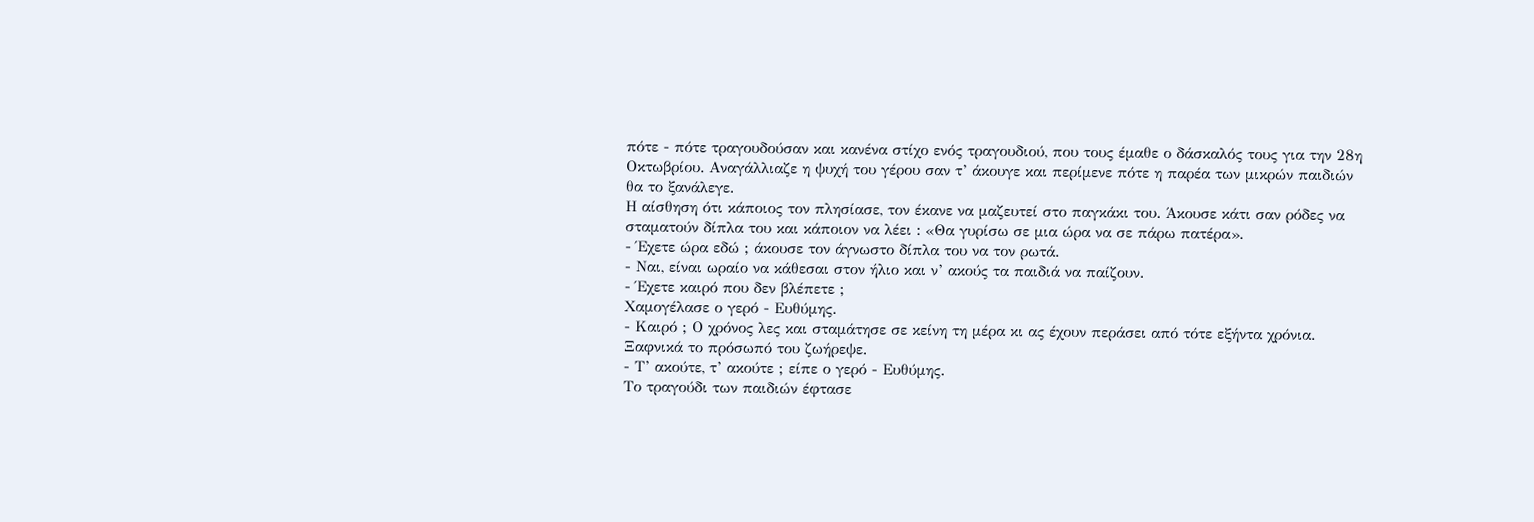πότε - πότε τραγουδούσαν και κανένα στίχο ενός τραγουδιού, που τους έμαθε ο δάσκαλός τους για την 28η Οκτωβρίου. Αναγάλλιαζε η ψυχή του γέρου σαν τ’ άκουγε και περίμενε πότε η παρέα των μικρών παιδιών θα το ξανάλεγε.
Η αίσθηση ότι κάποιος τον πλησίασε, τον έκανε να μαζευτεί στο παγκάκι του. Άκουσε κάτι σαν ρόδες να σταματούν δίπλα του και κάποιον να λέει : «Θα γυρίσω σε μια ώρα να σε πάρω πατέρα».
- Έχετε ώρα εδώ ; άκουσε τον άγνωστο δίπλα του να τον ρωτά.
- Ναι, είναι ωραίο να κάθεσαι στον ήλιο και ν’ ακούς τα παιδιά να παίζουν.
- Έχετε καιρό που δεν βλέπετε ;
Χαμογέλασε ο γερό - Ευθύμης.
- Καιρό ; Ο χρόνος λες και σταμάτησε σε κείνη τη μέρα κι ας έχουν περάσει από τότε εξήντα χρόνια.
Ξαφνικά το πρόσωπό του ζωήρεψε.
- Τ’ ακούτε, τ’ ακούτε ; είπε ο γερό - Ευθύμης.
Το τραγούδι των παιδιών έφτασε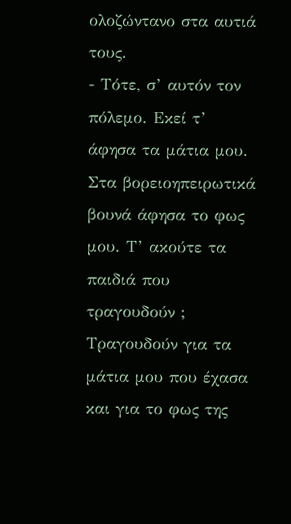ολοζώντανο στα αυτιά τους.
- Τότε, σ’ αυτόν τον πόλεμο. Εκεί τ’ άφησα τα μάτια μου. Στα βορειοηπειρωτικά βουνά άφησα το φως μου. Τ’ ακούτε τα παιδιά που τραγουδούν ; Τραγουδούν για τα μάτια μου που έχασα και για το φως της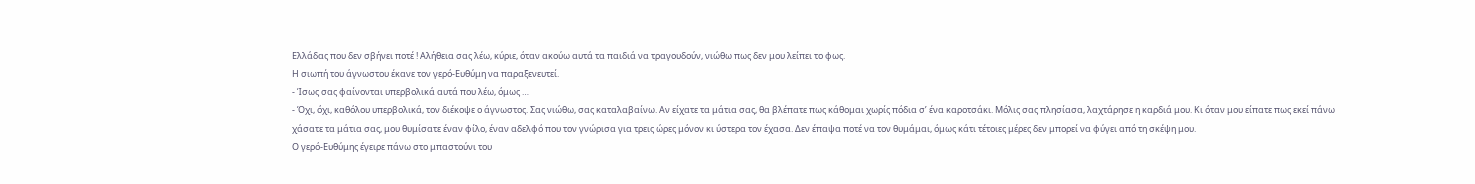Ελλάδας που δεν σβήνει ποτέ ! Αλήθεια σας λέω, κύριε, όταν ακούω αυτά τα παιδιά να τραγουδούν, νιώθω πως δεν μου λείπει το φως.
Η σιωπή του άγνωστου έκανε τον γερό-Ευθύμη να παραξενευτεί.
- Ίσως σας φαίνονται υπερβολικά αυτά που λέω, όμως …
- Όχι, όχι, καθόλου υπερβολικά, τον διέκοψε ο άγνωστος. Σας νιώθω, σας καταλαβαίνω. Αν είχατε τα μάτια σας, θα βλέπατε πως κάθομαι χωρίς πόδια σ’ ένα καροτσάκι. Μόλις σας πλησίασα, λαχτάρησε η καρδιά μου. Κι όταν μου είπατε πως εκεί πάνω χάσατε τα μάτια σας, μου θυμίσατε έναν φίλο, έναν αδελφό που τον γνώρισα για τρεις ώρες μόνον κι ύστερα τον έχασα. Δεν έπαψα ποτέ να τον θυμάμαι, όμως κάτι τέτοιες μέρες δεν μπορεί να φύγει από τη σκέψη μου.
Ο γερό-Ευθύμης έγειρε πάνω στο μπαστούνι του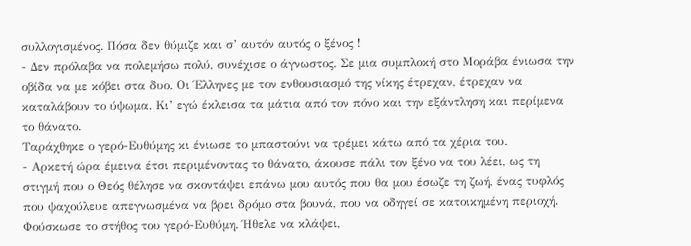συλλογισμένος. Πόσα δεν θύμιζε και σ’ αυτόν αυτός ο ξένος !
- Δεν πρόλαβα να πολεμήσω πολύ, συνέχισε ο άγνωστος. Σε μια συμπλοκή στο Μοράβα ένιωσα την οβίδα να με κόβει στα δυο. Οι Έλληνες με τον ενθουσιασμό της νίκης έτρεχαν, έτρεχαν να καταλάβουν το ύψωμα. Κι’ εγώ έκλεισα τα μάτια από τον πόνο και την εξάντληση και περίμενα το θάνατο.
Ταράχθηκε ο γερό-Ευθύμης κι ένιωσε το μπαστούνι να τρέμει κάτω από τα χέρια του.
- Αρκετή ώρα έμεινα έτσι περιμένοντας το θάνατο, άκουσε πάλι τον ξένο να του λέει, ως τη στιγμή που ο Θεός θέλησε να σκοντάψει επάνω μου αυτός που θα μου έσωζε τη ζωή, ένας τυφλός που ψαχούλευε απεγνωσμένα να βρει δρόμο στα βουνά, που να οδηγεί σε κατοικημένη περιοχή.
Φούσκωσε το στήθος του γερό-Ευθύμη. Ήθελε να κλάψει,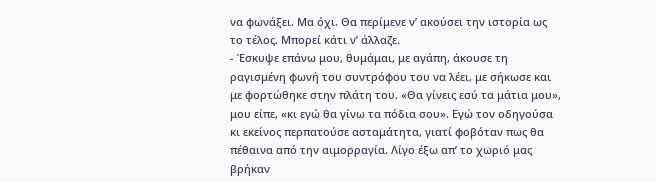να φωνάξει. Μα όχι. Θα περίμενε ν’ ακούσει την ιστορία ως το τέλος. Μπορεί κάτι ν’ άλλαζε.
- Έσκυψε επάνω μου, θυμάμαι, με αγάπη, άκουσε τη ραγισμένη φωνή του συντρόφου του να λέει, με σήκωσε και με φορτώθηκε στην πλάτη του. «Θα γίνεις εσύ τα μάτια μου», μου είπε, «κι εγώ θα γίνω τα πόδια σου». Εγώ τον οδηγούσα κι εκείνος περπατούσε ασταμάτητα, γιατί φοβόταν πως θα πέθαινα από την αιμορραγία. Λίγο έξω απ’ το χωριό μας βρήκαν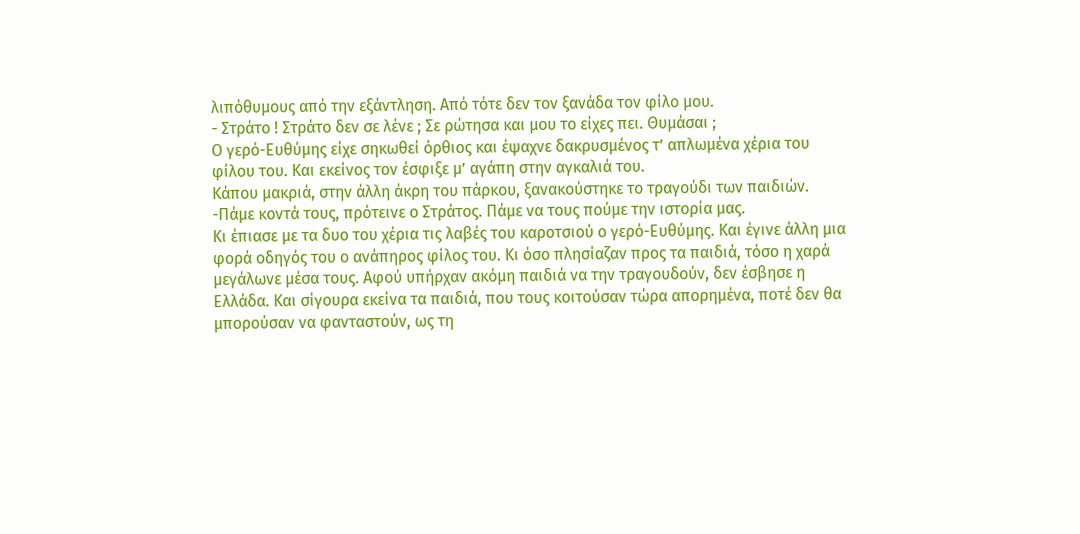λιπόθυμους από την εξάντληση. Από τότε δεν τον ξανάδα τον φίλο μου.
- Στράτο ! Στράτο δεν σε λένε ; Σε ρώτησα και μου το είχες πει. Θυμάσαι ;
Ο γερό-Ευθύμης είχε σηκωθεί όρθιος και έψαχνε δακρυσμένος τ’ απλωμένα χέρια του φίλου του. Και εκείνος τον έσφιξε μ’ αγάπη στην αγκαλιά του.
Κάπου μακριά, στην άλλη άκρη του πάρκου, ξανακούστηκε το τραγούδι των παιδιών.
-Πάμε κοντά τους, πρότεινε ο Στράτος. Πάμε να τους πούμε την ιστορία μας.
Κι έπιασε με τα δυο του χέρια τις λαβές του καροτσιού ο γερό-Ευθύμης. Και έγινε άλλη μια φορά οδηγός του ο ανάπηρος φίλος του. Κι όσο πλησίαζαν προς τα παιδιά, τόσο η χαρά μεγάλωνε μέσα τους. Αφού υπήρχαν ακόμη παιδιά να την τραγουδούν, δεν έσβησε η Ελλάδα. Και σίγουρα εκείνα τα παιδιά, που τους κοιτούσαν τώρα απορημένα, ποτέ δεν θα μπορούσαν να φανταστούν, ως τη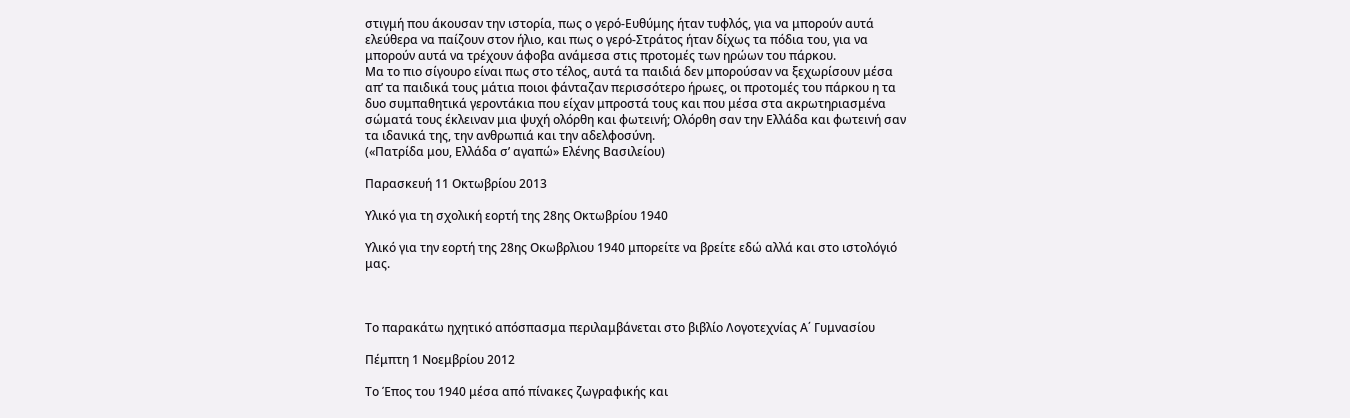στιγμή που άκουσαν την ιστορία, πως ο γερό-Ευθύμης ήταν τυφλός, για να μπορούν αυτά ελεύθερα να παίζουν στον ήλιο, και πως ο γερό-Στράτος ήταν δίχως τα πόδια του, για να μπορούν αυτά να τρέχουν άφοβα ανάμεσα στις προτομές των ηρώων του πάρκου.
Μα το πιο σίγουρο είναι πως στο τέλος, αυτά τα παιδιά δεν μπορούσαν να ξεχωρίσουν μέσα απ’ τα παιδικά τους μάτια ποιοι φάνταζαν περισσότερο ήρωες, οι προτομές του πάρκου η τα δυο συμπαθητικά γεροντάκια που είχαν μπροστά τους και που μέσα στα ακρωτηριασμένα σώματά τους έκλειναν μια ψυχή ολόρθη και φωτεινή; Ολόρθη σαν την Ελλάδα και φωτεινή σαν τα ιδανικά της, την ανθρωπιά και την αδελφοσύνη.
(«Πατρίδα μου, Ελλάδα σ’ αγαπώ» Ελένης Βασιλείου)

Παρασκευή 11 Οκτωβρίου 2013

Υλικό για τη σχολική εορτή της 28ης Οκτωβρίου 1940

Υλικό για την εορτή της 28ης Οκωβρλιου 1940 μπορείτε να βρείτε εδώ αλλά και στο ιστολόγιό μας.



Το παρακάτω ηχητικό απόσπασμα περιλαμβάνεται στο βιβλίο Λογοτεχνίας Α΄ Γυμνασίου

Πέμπτη 1 Νοεμβρίου 2012

Το Έπος του 1940 μέσα από πίνακες ζωγραφικής και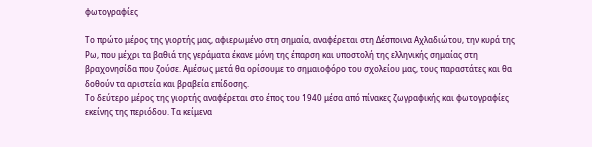φωτογραφίες

Το πρώτο μέρος της γιορτής μας, αφιερωμένο στη σημαία, αναφέρεται στη Δέσποινα Αχλαδιώτου, την κυρά της Ρω, που μέχρι τα βαθιά της γεράματα έκανε μόνη της έπαρση και υποστολή της ελληνικής σημαίας στη βραχονησίδα που ζούσε. Αμέσως μετά θα ορίσουμε το σημαιοφόρο του σχολείου μας, τους παραστάτες και θα δοθούν τα αριστεία και βραβεία επίδοσης.
Το δεύτερο μέρος της γιορτής αναφέρεται στο έπος του 1940 μέσα από πίνακες ζωγραφικής και φωτογραφίες εκείνης της περιόδου. Τα κείμενα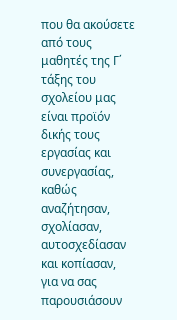που θα ακούσετε από τους μαθητές της Γ΄ τάξης του σχολείου μας είναι προϊόν δικής τους εργασίας και συνεργασίας, καθώς αναζήτησαν, σχολίασαν, αυτοσχεδίασαν και κοπίασαν, για να σας παρουσιάσουν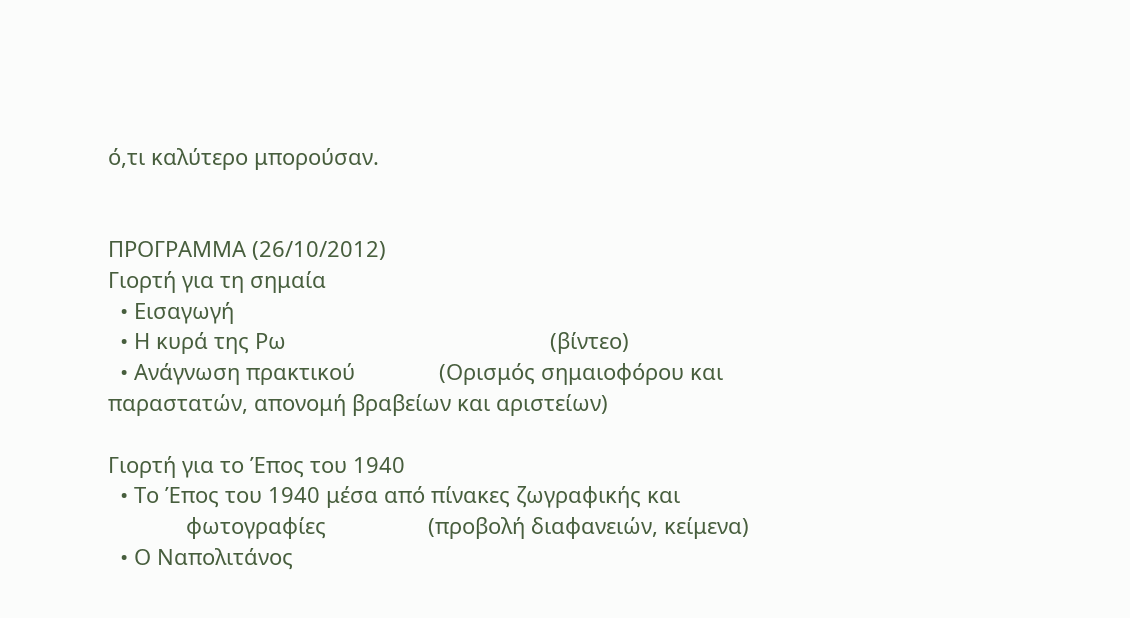ό,τι καλύτερο μπορούσαν.


ΠΡΟΓΡΑΜΜΑ (26/10/2012)
Γιορτή για τη σημαία
  • Εισαγωγή
  • Η κυρά της Ρω                                            (βίντεο)
  • Ανάγνωση πρακτικού              (Ορισμός σημαιοφόρου και
παραστατών, απονομή βραβείων και αριστείων)

Γιορτή για το Έπος του 1940
  • Το Έπος του 1940 μέσα από πίνακες ζωγραφικής και
             φωτογραφίες                 (προβολή διαφανειών, κείμενα)
  • Ο Ναπολιτάνος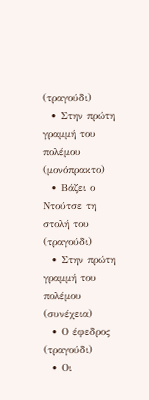(τραγούδι)
  • Στην πρώτη γραμμή του πολέμου               (μονόπρακτο)
  • Βάζει ο Ντούτσε τη στολή του                   (τραγούδι)
  • Στην πρώτη γραμμή του πολέμου                 (συνέχεια)
  • Ο έφεδρος                                            (τραγούδι)
  • Οι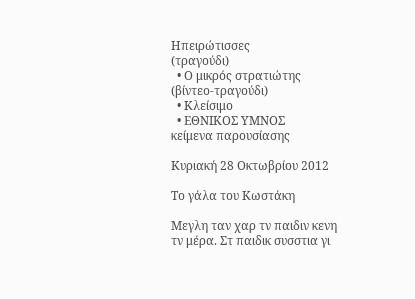Ηπειρώτισσες                                      (τραγούδι)
  • Ο μικρός στρατιώτης                               (βίντεο-τραγούδι)
  • Κλείσιμο
  • ΕΘΝΙΚΟΣ ΥΜΝΟΣ
κείμενα παρουσίασης

Κυριακή 28 Οκτωβρίου 2012

Το γάλα του Κωστάκη

Μεγλη ταν χαρ τν παιδιν κενη τν μέρα. Στ παιδικ συσστια γι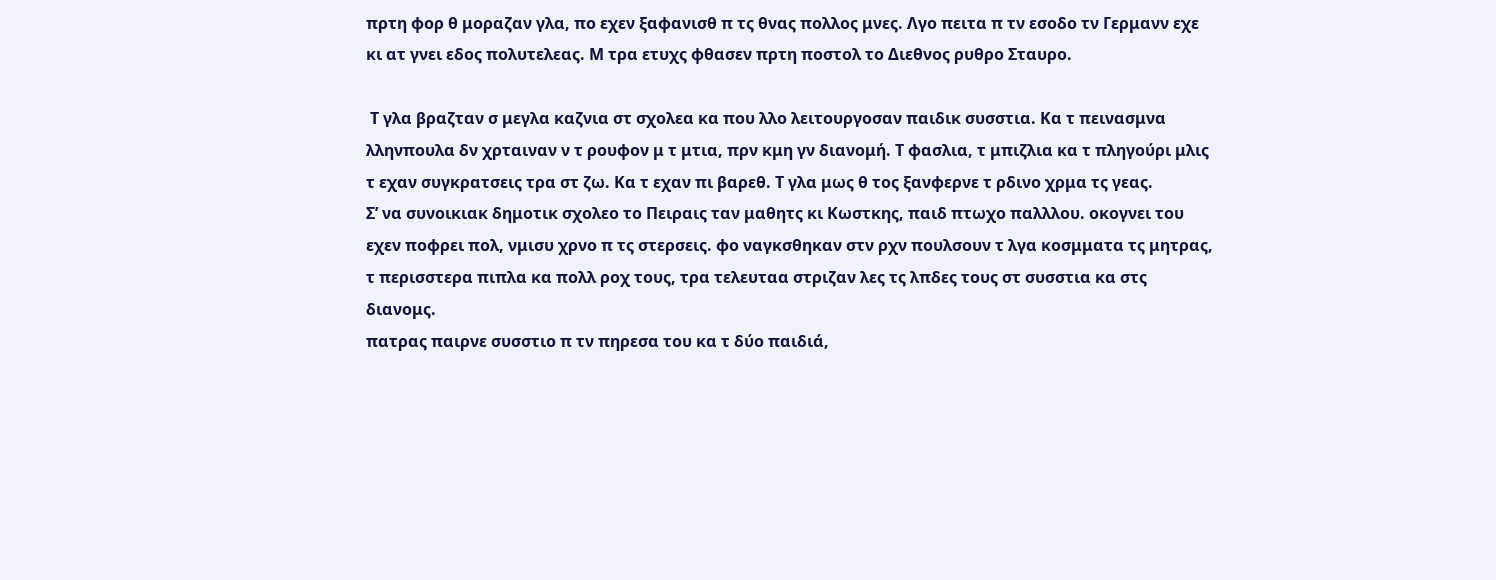πρτη φορ θ μοραζαν γλα, πο εχεν ξαφανισθ π τς θνας πολλος μνες. Λγο πειτα π τν εσοδο τν Γερμανν εχε κι ατ γνει εδος πολυτελεας. Μ τρα ετυχς φθασεν πρτη ποστολ το Διεθνος ρυθρο Σταυρο.

 Τ γλα βραζταν σ μεγλα καζνια στ σχολεα κα που λλο λειτουργοσαν παιδικ συσστια. Κα τ πεινασμνα λληνπουλα δν χρταιναν ν τ ρουφον μ τ μτια, πρν κμη γν διανομή. Τ φασλια, τ μπιζλια κα τ πληγούρι μλις τ εχαν συγκρατσεις τρα στ ζω. Κα τ εχαν πι βαρεθ. Τ γλα μως θ τος ξανφερνε τ ρδινο χρμα τς γεας.
Σ’ να συνοικιακ δημοτικ σχολεο το Πειραις ταν μαθητς κι Κωστκης, παιδ πτωχο παλλλου. οκογνει του εχεν ποφρει πολ, νμισυ χρνο π τς στερσεις. φο ναγκσθηκαν στν ρχν πουλσουν τ λγα κοσμματα τς μητρας, τ περισστερα πιπλα κα πολλ ροχ τους, τρα τελευταα στριζαν λες τς λπδες τους στ συσστια κα στς διανομς.
πατρας παιρνε συσστιο π τν πηρεσα του κα τ δύο παιδιά,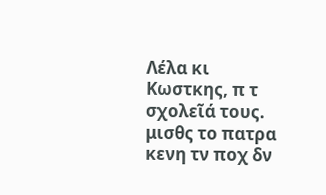Λέλα κι Κωστκης, π τ σχολεῖά τους. μισθς το πατρα κενη τν ποχ δν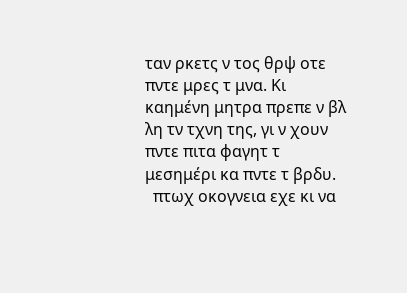ταν ρκετς ν τος θρψ οτε πντε μρες τ μνα. Κι καημένη μητρα πρεπε ν βλ λη τν τχνη της, γι ν χουν πντε πιτα φαγητ τ μεσημέρι κα πντε τ βρδυ.
  πτωχ οκογνεια εχε κι να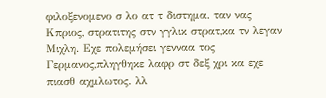φιλοξενομενο σ λο ατ τ διστημα. ταν νας Κπριος, στρατιτης στν γγλικ στρατ,κα τν λεγαν Μιχλη. Εχε πολεμήσει γενναα τος Γερμανος,πληγθηκε λαφρ στ δεξ χρι κα εχε πιασθ αχμλωτος. λλ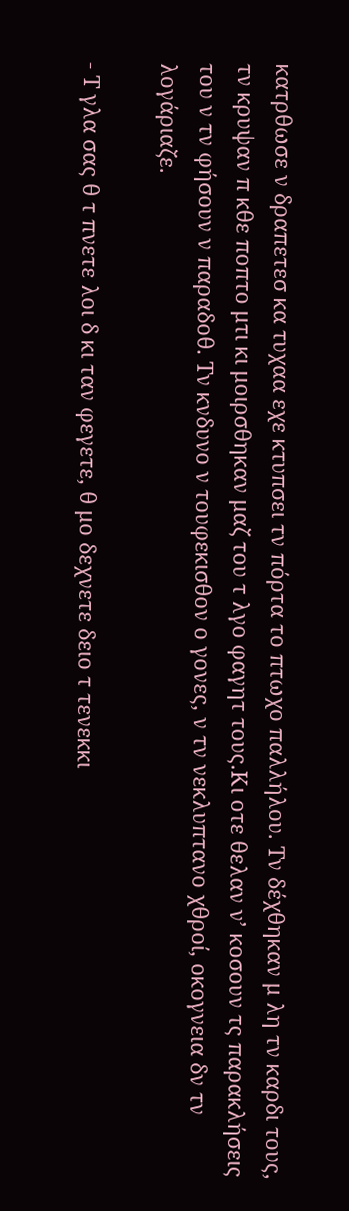κατρθωσε ν δραπετεσ κα τυχαα εχε κτυπσει τν πόρτα το πτωχο παλλήλου. Τν δέχθηκαν μ λη τν καρδι τους, τν κρυψαν π κθε ποπτο μτι κι μοιρσθηκαν μαζ του τ λγο φαγητ τους.Κι οτε θελαν ν’ κοσουν τς παρακλήσεις του ν τν φήσουν ν παραδοθ. Τν κνδυνο ν τουφεκισθον ο γονες, ν τν νεκλυπτανο χθροί, οκογνεια δν τν λογάριαζε.

- Τ γλα σας θ τ πνετε λοι δ κι ταν φεγετε, θ μο δεχνετε δειο τ τενεκκι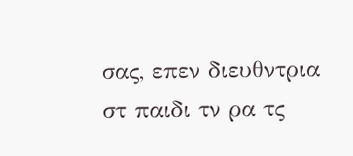σας, επεν διευθντρια στ παιδι τν ρα τς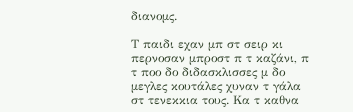διανομς.

Τ παιδι εχαν μπ στ σειρ κι περνοσαν μπροστ π τ καζάνι, π τ ποο δο διδασκλισσες μ δο μεγλες κουτάλες χυναν τ γάλα στ τενεκκια τους. Κα τ καθνα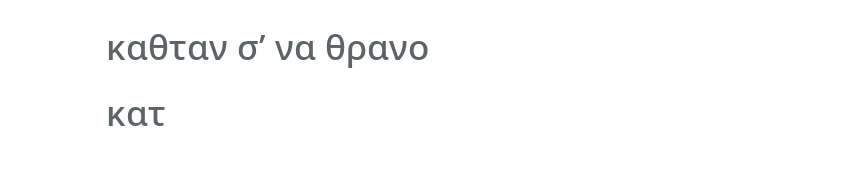καθταν σ’ να θρανο κατ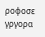ροφοσε γργορα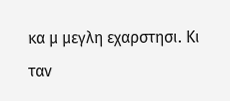κα μ μεγλη εχαρστησι. Κι ταν